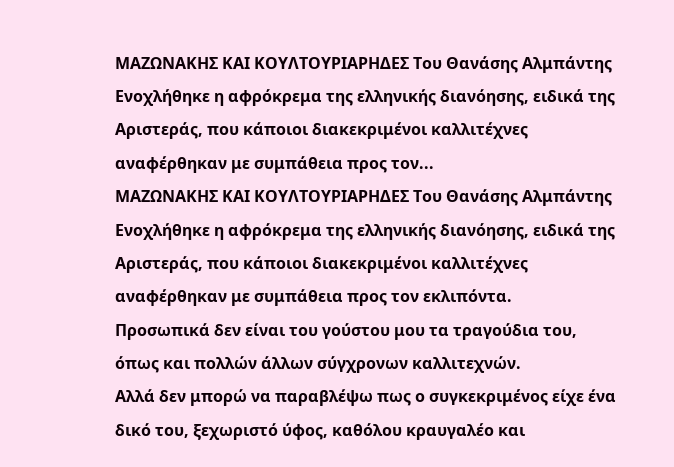ΜΑΖΩΝΑΚΗΣ ΚΑΙ ΚΟΥΛΤΟΥΡΙΑΡΗΔΕΣ Του Θανάσης Αλμπάντης Ενοχλήθηκε η αφρόκρεμα της ελληνικής διανόησης, ειδικά της Αριστεράς, που κάποιοι διακεκριμένοι καλλιτέχνες αναφέρθηκαν με συμπάθεια προς τον...
ΜΑΖΩΝΑΚΗΣ ΚΑΙ ΚΟΥΛΤΟΥΡΙΑΡΗΔΕΣ Του Θανάσης Αλμπάντης Ενοχλήθηκε η αφρόκρεμα της ελληνικής διανόησης, ειδικά της Αριστεράς, που κάποιοι διακεκριμένοι καλλιτέχνες αναφέρθηκαν με συμπάθεια προς τον εκλιπόντα.
Προσωπικά δεν είναι του γούστου μου τα τραγούδια του, όπως και πολλών άλλων σύγχρονων καλλιτεχνών.
Αλλά δεν μπορώ να παραβλέψω πως ο συγκεκριμένος είχε ένα δικό του, ξεχωριστό ύφος, καθόλου κραυγαλέο και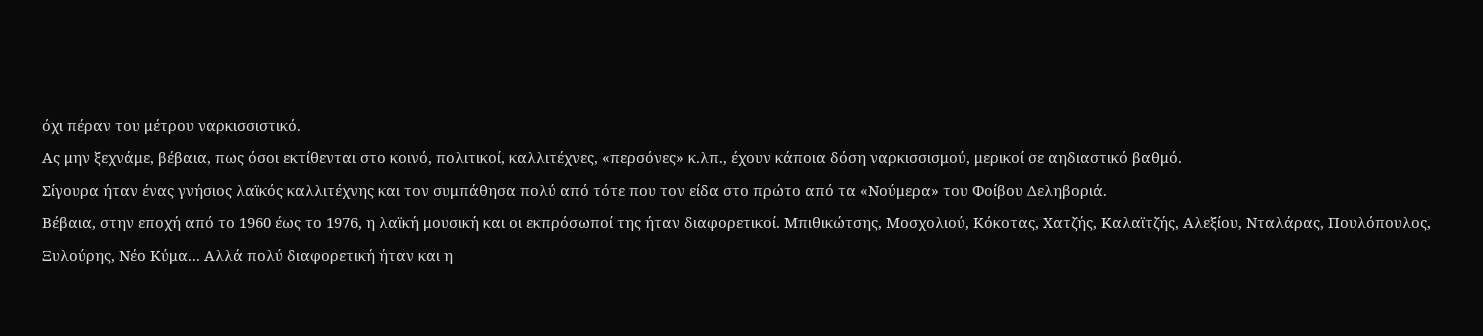όχι πέραν του μέτρου ναρκισσιστικό.
Ας μην ξεχνάμε, βέβαια, πως όσοι εκτίθενται στο κοινό, πολιτικοί, καλλιτέχνες, «περσόνες» κ.λπ., έχουν κάποια δόση ναρκισσισμού, μερικοί σε αηδιαστικό βαθμό.
Σίγουρα ήταν ένας γνήσιος λαϊκός καλλιτέχνης και τον συμπάθησα πολύ από τότε που τον είδα στο πρώτο από τα «Νούμερα» του Φοίβου Δεληβοριά.
Βέβαια, στην εποχή από το 1960 έως το 1976, η λαϊκή μουσική και οι εκπρόσωποί της ήταν διαφορετικοί. Μπιθικώτσης, Μοσχολιού, Κόκοτας, Χατζής, Καλαϊτζής, Αλεξίου, Νταλάρας, Πουλόπουλος, Ξυλούρης, Νέο Κύμα... Αλλά πολύ διαφορετική ήταν και η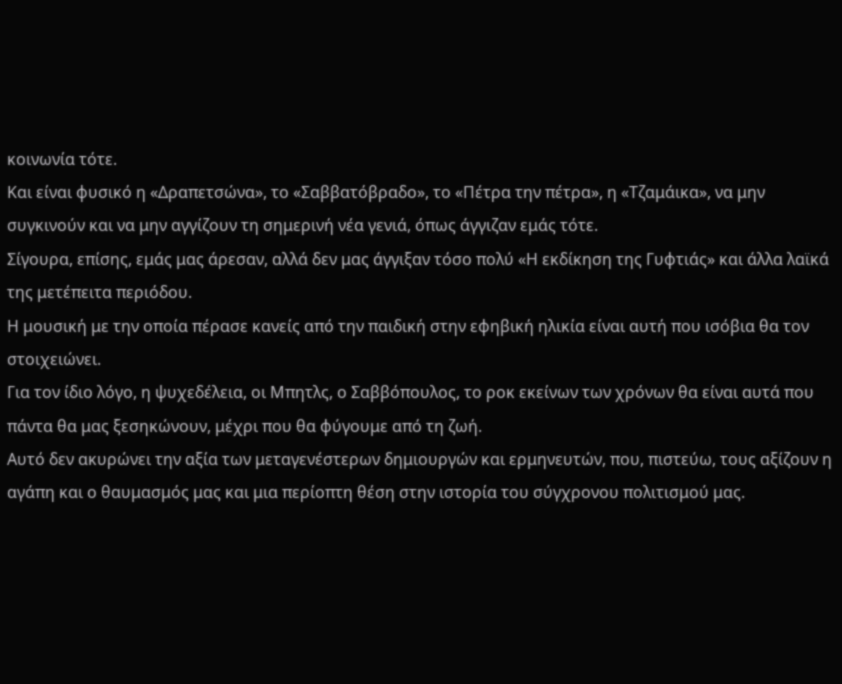κοινωνία τότε.
Και είναι φυσικό η «Δραπετσώνα», το «Σαββατόβραδο», το «Πέτρα την πέτρα», η «Τζαμάικα», να μην συγκινούν και να μην αγγίζουν τη σημερινή νέα γενιά, όπως άγγιζαν εμάς τότε.
Σίγουρα, επίσης, εμάς μας άρεσαν, αλλά δεν μας άγγιξαν τόσο πολύ «Η εκδίκηση της Γυφτιάς» και άλλα λαϊκά της μετέπειτα περιόδου.
Η μουσική με την οποία πέρασε κανείς από την παιδική στην εφηβική ηλικία είναι αυτή που ισόβια θα τον στοιχειώνει.
Για τον ίδιο λόγο, η ψυχεδέλεια, οι Μπητλς, ο Σαββόπουλος, το ροκ εκείνων των χρόνων θα είναι αυτά που πάντα θα μας ξεσηκώνουν, μέχρι που θα φύγουμε από τη ζωή.
Αυτό δεν ακυρώνει την αξία των μεταγενέστερων δημιουργών και ερμηνευτών, που, πιστεύω, τους αξίζουν η αγάπη και ο θαυμασμός μας και μια περίοπτη θέση στην ιστορία του σύγχρονου πολιτισμού μας.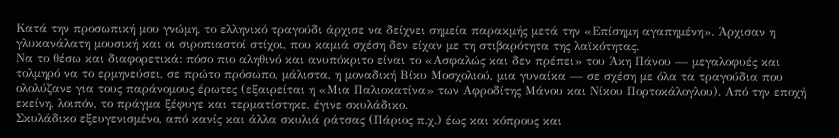Κατά την προσωπική μου γνώμη, το ελληνικό τραγούδι άρχισε να δείχνει σημεία παρακμής μετά την «Επίσημη αγαπημένη». Άρχισαν η γλυκανάλατη μουσική και οι σιροπιαστοί στίχοι, που καμιά σχέση δεν είχαν με τη στιβαρότητα της λαϊκότητας.
Να το θέσω και διαφορετικά: πόσο πιο αληθινό και ανυπόκριτο είναι το «Ασφαλώς και δεν πρέπει» του Άκη Πάνου — μεγαλοφυές και τολμηρό να το ερμηνεύσει, σε πρώτο πρόσωπο, μάλιστα, η μοναδική Βίκυ Μοσχολιού, μια γυναίκα — σε σχέση με όλα τα τραγούδια που ολολύζανε για τους παράνομους έρωτες (εξαιρείται η «Μια Παλιοκατίνα» των Αφροδίτης Μάνου και Νίκου Πορτοκάλογλου). Από την εποχή εκείνη, λοιπόν, το πράγμα ξέφυγε και τερματίστηκε, έγινε σκυλάδικο.
Σκυλάδικο εξευγενισμένο, από κανίς και άλλα σκυλιά ράτσας (Πάριος π.χ.) έως και κόπρους και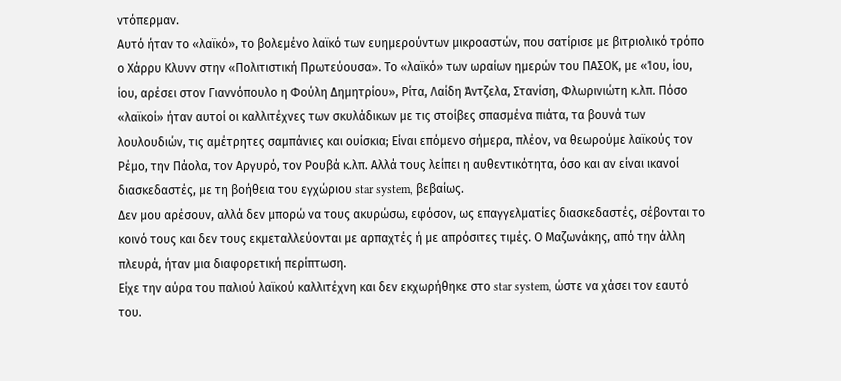ντόπερμαν.
Αυτό ήταν το «λαϊκό», το βολεμένο λαϊκό των ευημερούντων μικροαστών, που σατίρισε με βιτριολικό τρόπο ο Χάρρυ Κλυνν στην «Πολιτιστική Πρωτεύουσα». Το «λαϊκό» των ωραίων ημερών του ΠΑΣΟΚ, με «Ίου, ίου, ίου, αρέσει στον Γιαννόπουλο η Φούλη Δημητρίου», Ρίτα, Λαίδη Άντζελα, Στανίση, Φλωρινιώτη κ.λπ. Πόσο «λαϊκοί» ήταν αυτοί οι καλλιτέχνες των σκυλάδικων με τις στοίβες σπασμένα πιάτα, τα βουνά των λουλουδιών, τις αμέτρητες σαμπάνιες και ουίσκια; Είναι επόμενο σήμερα, πλέον, να θεωρούμε λαϊκούς τον Ρέμο, την Πάολα, τον Αργυρό, τον Ρουβά κ.λπ. Αλλά τους λείπει η αυθεντικότητα, όσο και αν είναι ικανοί διασκεδαστές, με τη βοήθεια του εγχώριου star system, βεβαίως.
Δεν μου αρέσουν, αλλά δεν μπορώ να τους ακυρώσω, εφόσον, ως επαγγελματίες διασκεδαστές, σέβονται το κοινό τους και δεν τους εκμεταλλεύονται με αρπαχτές ή με απρόσιτες τιμές. Ο Μαζωνάκης, από την άλλη πλευρά, ήταν μια διαφορετική περίπτωση.
Είχε την αύρα του παλιού λαϊκού καλλιτέχνη και δεν εκχωρήθηκε στο star system, ώστε να χάσει τον εαυτό του.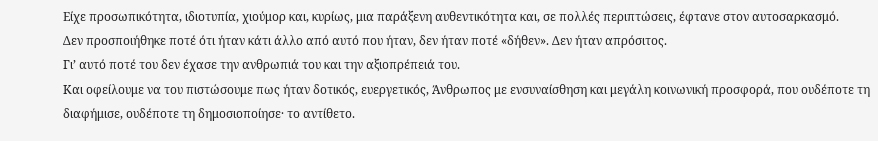Είχε προσωπικότητα, ιδιοτυπία, χιούμορ και, κυρίως, μια παράξενη αυθεντικότητα και, σε πολλές περιπτώσεις, έφτανε στον αυτοσαρκασμό.
Δεν προσποιήθηκε ποτέ ότι ήταν κάτι άλλο από αυτό που ήταν, δεν ήταν ποτέ «δήθεν». Δεν ήταν απρόσιτος.
Γι’ αυτό ποτέ του δεν έχασε την ανθρωπιά του και την αξιοπρέπειά του.
Και οφείλουμε να του πιστώσουμε πως ήταν δοτικός, ευεργετικός, Άνθρωπος με ενσυναίσθηση και μεγάλη κοινωνική προσφορά, που ουδέποτε τη διαφήμισε, ουδέποτε τη δημοσιοποίησε· το αντίθετο.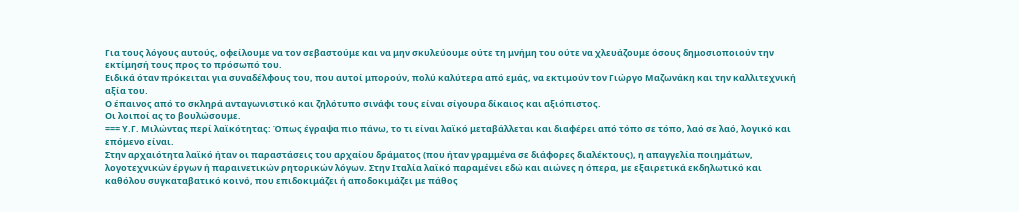Για τους λόγους αυτούς, οφείλουμε να τον σεβαστούμε και να μην σκυλεύουμε ούτε τη μνήμη του ούτε να χλευάζουμε όσους δημοσιοποιούν την εκτίμησή τους προς το πρόσωπό του.
Ειδικά όταν πρόκειται για συναδέλφους του, που αυτοί μπορούν, πολύ καλύτερα από εμάς, να εκτιμούν τον Γιώργο Μαζωνάκη και την καλλιτεχνική αξία του.
Ο έπαινος από το σκληρά ανταγωνιστικό και ζηλότυπο σινάφι τους είναι σίγουρα δίκαιος και αξιόπιστος.
Οι λοιποί ας το βουλώσουμε.
=== Υ.Γ. Μιλώντας περί λαϊκότητας: Όπως έγραψα πιο πάνω, το τι είναι λαϊκό μεταβάλλεται και διαφέρει από τόπο σε τόπο, λαό σε λαό, λογικό και επόμενο είναι.
Στην αρχαιότητα λαϊκό ήταν οι παραστάσεις του αρχαίου δράματος (που ήταν γραμμένα σε διάφορες διαλέκτους), η απαγγελία ποιημάτων, λογοτεχνικών έργων ή παραινετικών ρητορικών λόγων. Στην Ιταλία λαϊκό παραμένει εδώ και αιώνες η όπερα, με εξαιρετικά εκδηλωτικό και καθόλου συγκαταβατικό κοινό, που επιδοκιμάζει ή αποδοκιμάζει με πάθος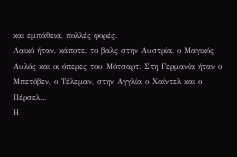και εμπάθεια, πολλές φορές.
Λαικό ήταν, κάποτε, το βαλς στην Αυστρία, ο Μαγικός Αυλός και οι όπερες του Μότσαρτ. Στη Γερμανία ήταν ο Μπετόβεν, ο Τέλεμαν, στην Αγγλία ο Χαίντελ και ο Πέρσελ...
Η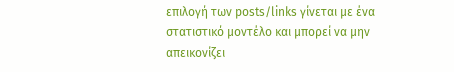επιλογή των posts/links γίνεται με ένα στατιστικό μοντέλο και μπορεί να μην απεικονίζει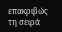επακριβώς τη σειρά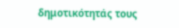δημοτικότητάς τους